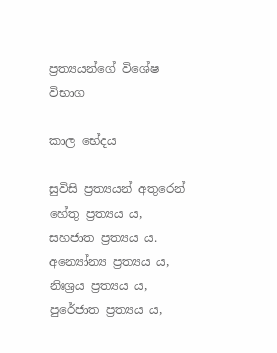ප්‍ර‍ත්‍යයන්ගේ විශේෂ විභාග

කාල භේදය

සුවිසි ප්‍ර‍ත්‍යයන් අතුරෙන් හේතු ප්‍ර‍ත්‍යය ය, සහජාත ප්‍ර‍ත්‍යය ය. අන්‍යෝන්‍ය ප්‍ර‍ත්‍යය ය, නිඃශ්‍ර‍ය ප්‍ර‍ත්‍යය ය, පුරේජාත ප්‍ර‍ත්‍යය ය,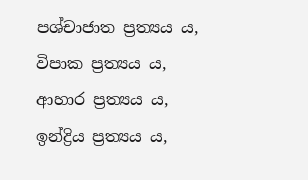පශ්චාජාත ප්‍ර‍ත්‍යය ය, විපාක ප්‍ර‍ත්‍යය ය, ආහාර ප්‍ර‍ත්‍යය ය, ඉන්ද්‍රිය ප්‍ර‍ත්‍යය ය,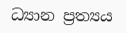ධ්‍යාන ප්‍ර‍ත්‍යය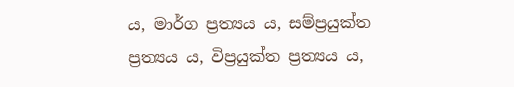ය, මාර්ග ප්‍ර‍ත්‍යය ය, සම්ප්‍ර‍යුක්ත ප්‍ර‍ත්‍යය ය, විප්‍ර‍යුක්ත ප්‍ර‍ත්‍යය ය,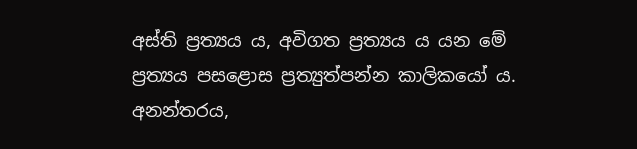අස්ති ප්‍ර‍ත්‍යය ය, අවිගත ප්‍ර‍ත්‍යය ය යන මේ ප්‍ර‍ත්‍යය පසළොස ප්‍ර‍ත්‍යුත්පන්න කාලිකයෝ ය. අනන්තරය,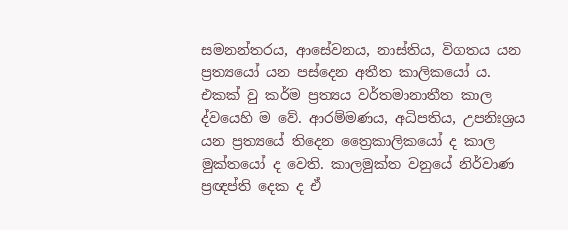සමනන්තරය, ආසේවනය, නාස්තිය, විගතය යන ප්‍ර‍ත්‍යයෝ යන පස්දෙන අතීත කාලිකයෝ ය. එකක් වු කර්ම ප්‍ර‍ත්‍යය වර්තමානාතීත කාල ද්වයෙහි ම වේ. ආරම්මණය, අධිපතිය, උපනිඃශ්‍ර‍ය යන ප්‍ර‍ත්‍යයේ තිදෙන ත්‍රෛකාලිකයෝ ද කාල මුක්තයෝ ද වෙති. කාලමුක්ත වනුයේ නිර්වාණ ප්‍ර‍ඥප්ති දෙක ද ඒ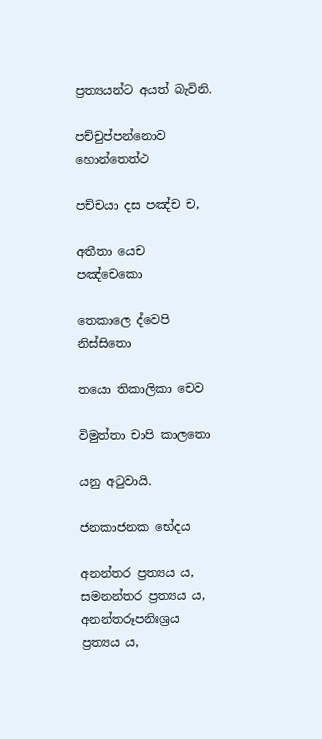ප්‍ර‍ත්‍යයන්ට අයත් බැවිනි.

පච්චුප්පන්නොව හොන්තෙත්ථ

පච්චයා දස පඤ්ච ච,

අතීතා යෙච පඤ්චෙකො

තෙකාලෙ ද්වෙපි නිස්සිතො

තයො තිකාලිකා චෙව

විමුත්තා චාපි කාලතො

යනු අටුවායි.

ජනකාජනක භේදය

අනන්තර ප්‍ර‍ත්‍යය ය, සමනන්තර ප්‍ර‍ත්‍යය ය, අනන්තරූපනිඃශ්‍ර‍ය ප්‍ර‍ත්‍යය ය,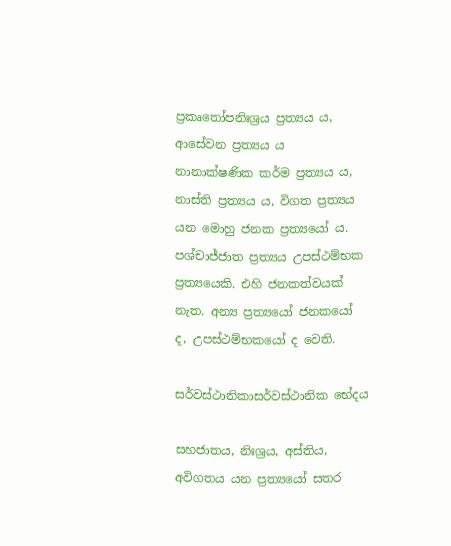ප්‍ර‍කෘතෝපනිඃශ්‍ර‍ය ප්‍ර‍ත්‍යය ය, ආසේවන ප්‍ර‍ත්‍යය ය නානාක්ෂණික කර්ම ප්‍ර‍ත්‍යය ය, නාස්ති ප්‍ර‍ත්‍යය ය, විගත ප්‍ර‍ත්‍යය යන මොහු ජනක ප්‍ර‍ත්‍යයෝ ය. පශ්චාජ්ජාත ප්‍ර‍ත්‍යය උපස්ථම්භක ප්‍ර‍ත්‍යයෙකි. එහි ජනකත්වයක් නැත. අන්‍ය ප්‍ර‍ත්‍යයෝ ජනකයෝ ද, උපස්ථම්භකයෝ ද වෙති.

සර්වස්ථානිකාසර්වස්ථානික භේදය

සහජාතය, නිඃශ්‍ර‍ය, අස්තිය, අවිගතය යන ප්‍ර‍ත්‍යයෝ සතර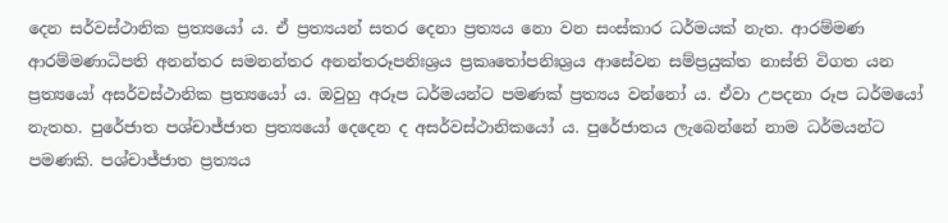දෙන සර්වස්ථානික ප්‍ර‍ත්‍යයෝ ය. ඒ ප්‍ර‍ත්‍යයන් සතර දෙනා ප්‍ර‍ත්‍යය නො වන සංස්කාර ධර්මයක් නැත. ආරම්මණ ආරම්මණාධිපති අනන්තර සමනන්තර අනන්තරූපනිඃශ්‍ර‍ය ප්‍ර‍කෘතෝපනිඃශ්‍ර‍ය ආසේවන සම්ප්‍ර‍යුක්ත නාස්ති විගත යන ප්‍ර‍ත්‍යයෝ අසර්වස්ථානික ප්‍ර‍ත්‍යයෝ ය. ඔවුහු අරූප ධර්මයන්ට පමණක් ප්‍ර‍ත්‍යය වන්නෝ ය. ඒවා උපදනා රූප ධර්මයෝ නැතහ. පුරේජාත පශ්චාජ්ජාත ප්‍ර‍ත්‍යයෝ දෙදෙන ද අසර්වස්ථානිකයෝ ය. පුරේජාතය ලැබෙන්නේ නාම ධර්මයන්ට පමණකි. පශ්චාජ්ජාත ප්‍ර‍ත්‍යය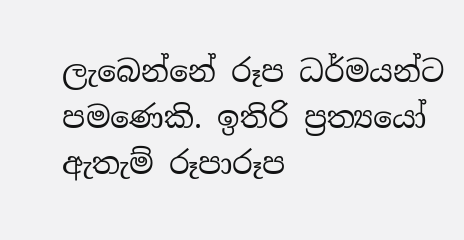ලැබෙන්නේ රූප ධර්මයන්ට පමණෙකි. ඉතිරි ප්‍ර‍ත්‍යයෝ ඇතැම් රූපාරූප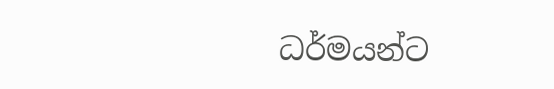ධර්මයන්ට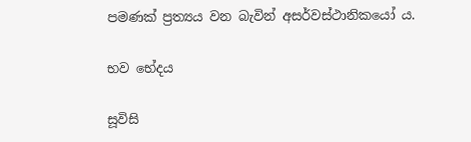පමණක් ප්‍ර‍ත්‍යය වන බැවින් අසර්වස්ථානිකයෝ ය.

භව භේදය

සූවිසි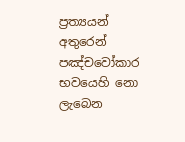ප්‍ර‍ත්‍යයන් අතුරෙන් පඤ්චවෝකාර භවයෙහි නො ලැබෙන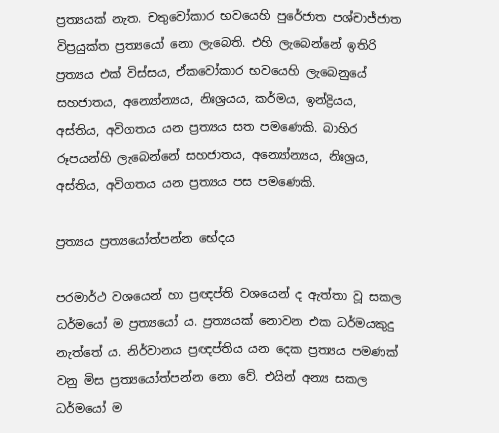ප්‍ර‍ත්‍යයක් නැත. චතුවෝකාර භවයෙහි පුරේජාත පශ්චාජ්ජාත විප්‍ර‍යුක්ත ප්‍ර‍ත්‍යයෝ නො ලැබෙති. එහි ලැබෙන්නේ ඉතිරි ප්‍ර‍ත්‍යය එක් විස්සය, ඒකවෝකාර භවයෙහි ලැබෙනුයේ සහජාතය, අන්‍යෝන්‍යය, නිඃශ්‍ර‍යය, කර්මය, ඉන්ද්‍රියය, අස්තිය, අවිගතය යන ප්‍ර‍ත්‍යය සත පමණෙකි. බාහිර රූපයන්හි ලැබෙන්නේ සහජාතය, අන්‍යෝන්‍යය, නිඃශ්‍ර‍ය, අස්තිය, අවිගතය යන ප්‍ර‍ත්‍යය පස පමණෙකි.

ප්‍ර‍ත්‍යය ප්‍ර‍ත්‍යයෝත්පන්න භේදය

පරමාර්ථ වශයෙන් හා ප්‍ර‍ඥප්ති වශයෙන් ද ඇත්තා වූ සකල ධර්මයෝ ම ප්‍ර‍ත්‍යයෝ ය. ප්‍ර‍ත්‍යයක් නොවන එක ධර්මයකුදු නැත්තේ ය. නිර්වානය ප්‍ර‍ඥප්තිය යන දෙක ප්‍ර‍ත්‍යය පමණක් වනු මිස ප්‍ර‍ත්‍යයෝත්පන්න නො වේ. එයින් අන්‍ය සකල ධර්මයෝ ම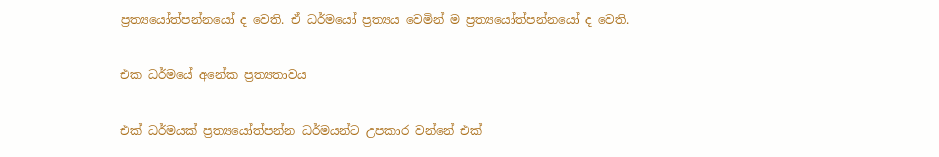ප්‍ර‍ත්‍යයෝත්පන්නයෝ ද වෙති. ඒ ධර්මයෝ ප්‍ර‍ත්‍යය වෙමින් ම ප්‍ර‍ත්‍යයෝත්පන්නයෝ ද වෙති.

එක ධර්මයේ අනේක ප්‍ර‍ත්‍යතාවය

එක් ධර්මයක් ප්‍ර‍ත්‍යයෝත්පන්න ධර්මයන්ට උපකාර වන්නේ එක්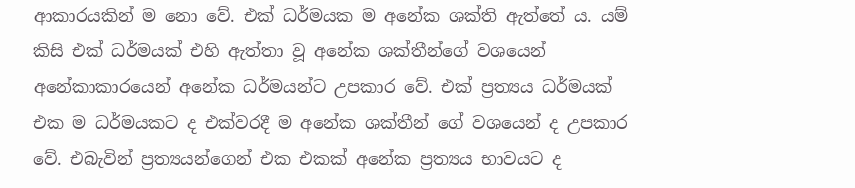ආකාරයකින් ම නො වේ. එක් ධර්මයක ම අනේක ශක්ති ඇත්තේ ය. යම් කිසි එක් ධර්මයක් එහි ඇත්තා වූ අනේක ශක්තීන්ගේ වශයෙන් අනේකාකාරයෙන් අනේක ධර්මයන්ට උපකාර වේ. එක් ප්‍ර‍ත්‍යය ධර්මයක් එක ම ධර්මයකට ද එක්වරදී ම අනේක ශක්තීන් ගේ වශයෙන් ද උපකාර වේ. එබැවින් ප්‍ර‍ත්‍යයන්ගෙන් එක එකක් අනේක ප්‍ර‍ත්‍යය භාවයට ද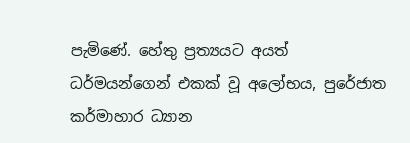පැමිණේ. හේතු ප්‍ර‍ත්‍යයට අයත් ධර්මයන්ගෙන් එකක් වූ අලෝභය, පුරේජාත කර්මාහාර ධ්‍යාන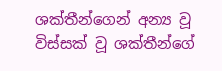ශක්තීන්ගෙන් අන්‍ය වූ විස්සක් වූ ශක්තීන්ගේ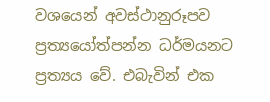වශයෙන් අවස්ථානුරූපව ප්‍ර‍ත්‍යයෝත්පන්න ධර්මයනට ප්‍ර‍ත්‍යය වේ. එබැවින් එක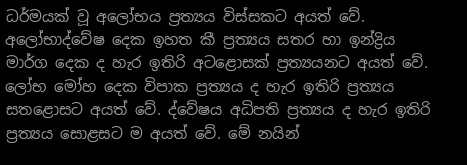ධර්මයක් වූ අලෝභය ප්‍ර‍ත්‍යය විස්සකට අයත් වේ. අලෝභාද්වේෂ දෙක ඉහත කී ප්‍ර‍ත්‍යය සතර හා ඉන්ද්‍රිය මාර්ග දෙක ද හැර ඉතිරි අටළොසක් ප්‍ර‍ත්‍යයනට අයත් වේ. ලෝභ මෝහ දෙක විපාක ප්‍ර‍ත්‍යය ද හැර ඉතිරි ප්‍ර‍ත්‍යය සතළොසට අයත් වේ. ද්වේෂය අධිපති ප්‍ර‍ත්‍යය ද හැර ඉතිරි ප්‍ර‍ත්‍යය සොළසට ම අයත් වේ. මේ නයින්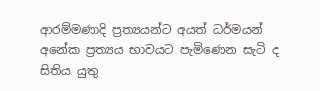ආරම්මණාදි ප්‍ර‍ත්‍යයන්ට අයත් ධර්මයන් අනේක ප්‍ර‍ත්‍යය භාවයට පැමිණෙන සැටි ද සිතිය යුතු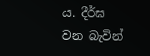ය. දීර්ඝ වන බැවින්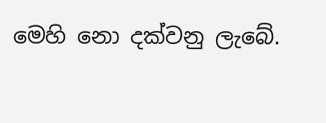මෙහි නො දක්වනු ලැබේ.